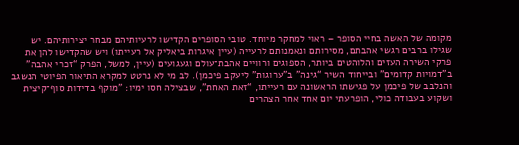מקומה של האשה בחיי הסופר – ראוי למחקר מיוחד. טובי הסופרים הקדישו לרעיותיהם מבחר יצירותיהם. יש שגילו ברבים רגשי אהבתם, מסירותם ונאמנותם לרעייה (עיין איגרות ביאליק אל רעייתו) ויש שהקדישו להן את פרקי השירה העזים והלוהטים ביותר, הספוגים ורוויים אהבת־עולם וגעגועים (עיין, למשל, הפרק “זכרי אהבה” ב"דמויות קדומים" ובייחוד השיר “גינה” ב"ערוגות" ליעקב פיכמן). לב מי לא נרטט למקרא התיאור הפיוטי הנשגב והנלבב של פיכמן על פגישתו הראשונה עם רעייתו, “זאת האחת”, שבצילה חסו ימיו: "מוקף בדידות סוף־קיצית ושקוע בעבודה כולי, הופרעתי יום אחד אחר הצהרים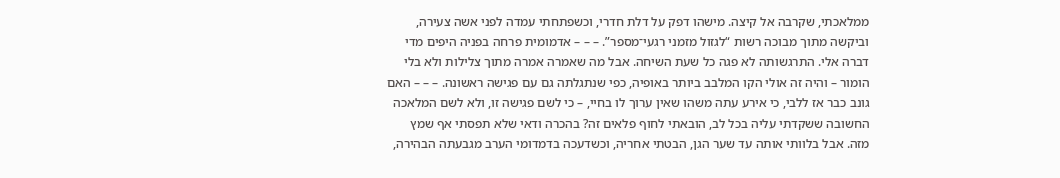ממלאכתי, שקרבה אל קיצה. מישהו דפק על דלת חדרי, וכשפתחתי עמדה לפני אשה צעירה, וביקשה מתוך מבוכה רשות “לגזול מזמני רגעי־מספר”. – – – אדמומית פרחה בפניה היפים מדי דברה אלי. התרגשותה לא פגה כל שעת השיחה. אבל מה שאמרה אמרה מתוך צלילות ולא בלי הומור – והיה זה אולי הקו המלבב ביותר באופיה, כפי שנתגלתה גם עם פגישה ראשונה. – – – האם גונב כבר אז ללבי, כי אירע עתה משהו שאין ערוך לו בחיי, – כי לשם פגישה זו, ולא לשם המלאכה החשובה ששקדתי עליה בכל לב, הובאתי לחוף פלאים זה? בהכרה ודאי שלא תפסתי אף שמץ מזה. אבל בלוותי אותה עד שער הגן, הבטתי אחריה, וכשדעכה בדמדומי הערב מגבעתה הבהירה,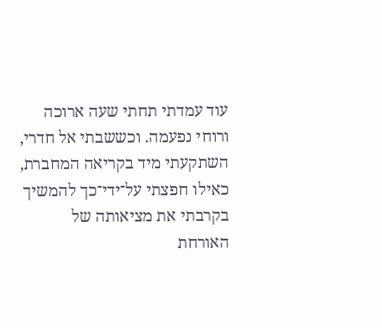עוד עמדתי תחתי שעה ארוכה ורוחי נפעמה. וכששבתי אל חדרי, השתקעתי מיד בקריאה המחברת, כאילו חפצתי על־ידי־כך להמשיך בקרבתי את מציאותה של האורחת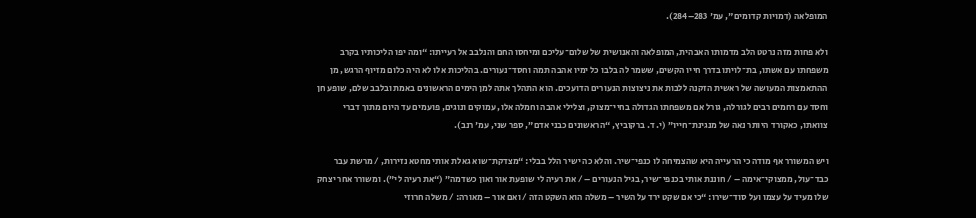המופלאה (דמויות קדומים", עמ' 283–284).

ולא פחות מזה נרטט הלב מדמותו האבהית, המופלאה והאנושית של שלום־עליכם ומיחסו החם והנלבב אל רעייתו: “ומה יפו הליכותיו בקרב משפחתו עם אשתו, בת־לויתו בדרך חייו הקשים, ששמר לה בלבו כל ימיו אהבה תמה וחסד־נעורים. בהליכות אלו לא היה כלום מזיוף הרגש, מן ההתאמצות המעושה של ראשית הזקנה ללבות את ניצוצות הנעורים הדועכים. הוא התהלך אתה למן הימים הראשונים באמת ובלבב שלם, שופע חן וחסד עם רחמים רבים לגורלה, גורל אם משפחתו הגדולה בחיי־מצוק, וצלילי אהבה וחמלה אלו, עמוקים ונוגים, פועמים עד היום מתוך דברי צוואתו, כאקורד היותר נאה של מנגינת־חייו” (י. ד. ברקוביץ, “הראשונים כבני אדם”, ספר שני, עמ' רנב).

ויש המשורר אף מודה כי הרעייה היא שהצמיחה לו כנפי־שיר. והלא כה ישיר הלל בבלי: “מצדקת־שוא גאלת אותי מחטא נזירות, / מרשת עבר כבד־עול, ממצוקי־אימה – / חוננת אותי בכנפי־שיר, בגיל הנעורים – / את רעיה לי שופעת אור ואון כשדמה” (“את רעיה לי”). ומשורר אחר יצחק שלו מעיד על עצמו ועל סוד־שירו: “כי אם שקט ירד על השיר – משלה הוא השקט הזה / ואם אור – מאורה: / משלה חרוזי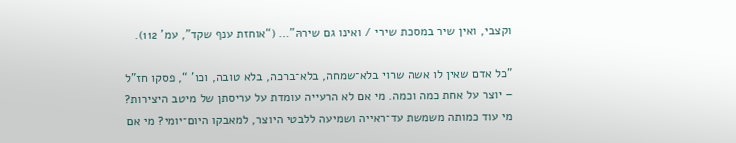וקצבי, ואין שיר במסכת שירי / ואינו גם שירהּ”… (“אוחזת ענף שקד”, עמ' 112).

"כל אדם שאין לו אשה שרוי בלא־שמחה, בלא־ברכה, בלא טובה, וכו' “, פסקו חז”ל – יוצר על אחת כמה וכמה. מי אם לא הרעייה עומדת על עריסתן של מיטב היצירות? מי עוד כמותה משמשת עד־ראייה ושמיעה ללבטי היוצר, למאבקו היום־יומי? מי אם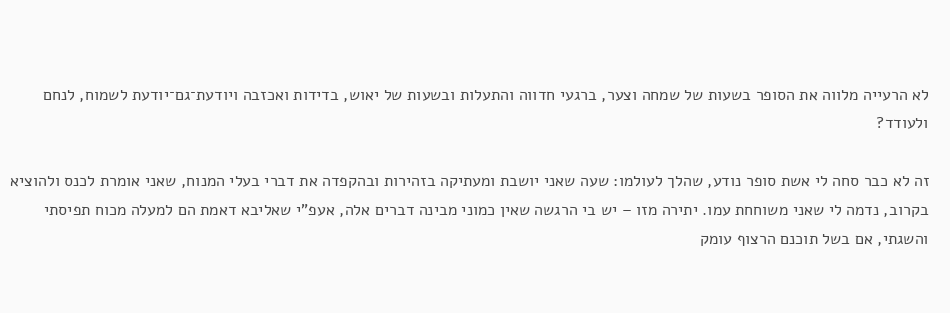לא הרעייה מלווה את הסופר בשעות של שמחה וצער, ברגעי חדווה והתעלות ובשעות של יאוש, בדידות ואכזבה ויודעת־גם־יודעת לשמוח, לנחם ולעודד?

זה לא כבר סחה לי אשת סופר נודע, שהלך לעולמו: שעה שאני יושבת ומעתיקה בזהירות ובהקפדה את דברי בעלי המנוח, שאני אומרת לכנס ולהוציא בקרוב, נדמה לי שאני משוחחת עמו. יתירה מזו – יש בי הרגשה שאין כמוני מבינה דברים אלה, אעפ"י שאליבא דאמת הם למעלה מכוח תפיסתי והשגתי, אם בשל תוכנם הרצוף עומק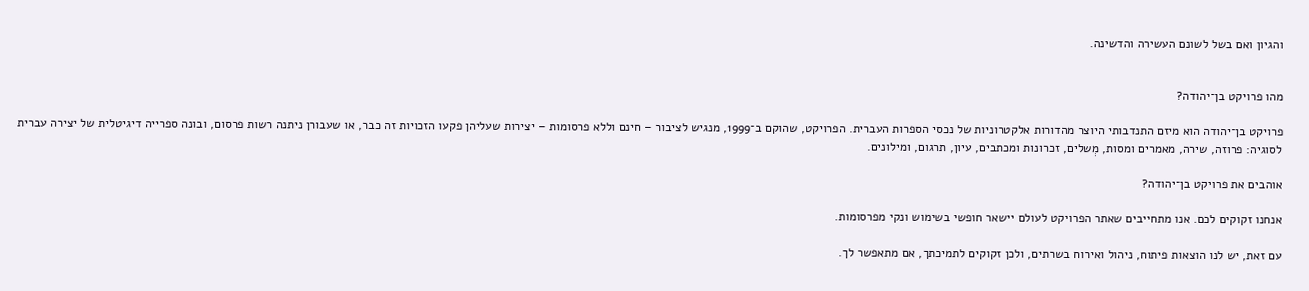והגיון ואם בשל לשונם העשירה והדשינה.


מהו פרויקט בן־יהודה?

פרויקט בן־יהודה הוא מיזם התנדבותי היוצר מהדורות אלקטרוניות של נכסי הספרות העברית. הפרויקט, שהוקם ב־1999, מנגיש לציבור – חינם וללא פרסומות – יצירות שעליהן פקעו הזכויות זה כבר, או שעבורן ניתנה רשות פרסום, ובונה ספרייה דיגיטלית של יצירה עברית לסוגיה: פרוזה, שירה, מאמרים ומסות, מְשלים, זכרונות ומכתבים, עיון, תרגום, ומילונים.

אוהבים את פרויקט בן־יהודה?

אנחנו זקוקים לכם. אנו מתחייבים שאתר הפרויקט לעולם יישאר חופשי בשימוש ונקי מפרסומות.

עם זאת, יש לנו הוצאות פיתוח, ניהול ואירוח בשרתים, ולכן זקוקים לתמיכתך, אם מתאפשר לך.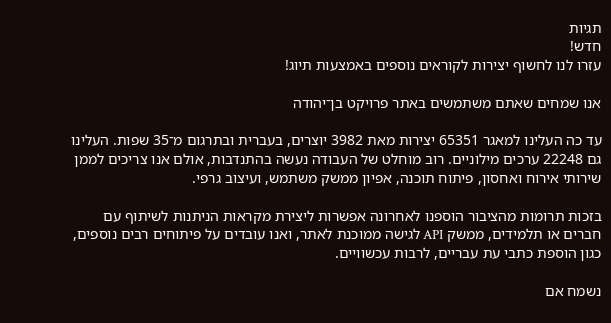תגיות
חדש!
עזרו לנו לחשוף יצירות לקוראים נוספים באמצעות תיוג!

אנו שמחים שאתם משתמשים באתר פרויקט בן־יהודה

עד כה העלינו למאגר 65351 יצירות מאת 3982 יוצרים, בעברית ובתרגום מ־35 שפות. העלינו גם 22248 ערכים מילוניים. רוב מוחלט של העבודה נעשה בהתנדבות, אולם אנו צריכים לממן שירותי אירוח ואחסון, פיתוח תוכנה, אפיון ממשק משתמש, ועיצוב גרפי.

בזכות תרומות מהציבור הוספנו לאחרונה אפשרות ליצירת מקראות הניתנות לשיתוף עם חברים או תלמידים, ממשק API לגישה ממוכנת לאתר, ואנו עובדים על פיתוחים רבים נוספים, כגון הוספת כתבי עת עבריים, לרבות עכשוויים.

נשמח אם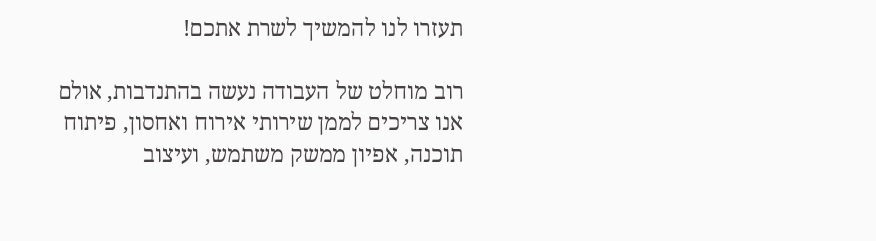תעזרו לנו להמשיך לשרת אתכם!

רוב מוחלט של העבודה נעשה בהתנדבות, אולם אנו צריכים לממן שירותי אירוח ואחסון, פיתוח תוכנה, אפיון ממשק משתמש, ועיצוב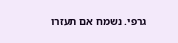גרפי. נשמח אם תעזרו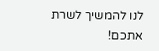לנו להמשיך לשרת אתכם!